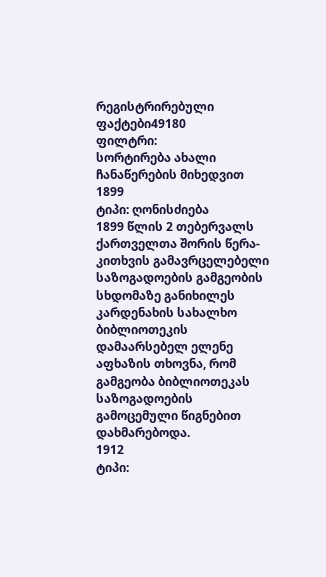რეგისტრირებული ფაქტები49180
ფილტრი:
სორტირება ახალი ჩანაწერების მიხედვით
1899
ტიპი: ღონისძიება
1899 წლის 2 თებერვალს ქართველთა შორის წერა-კითხვის გამავრცელებელი საზოგადოების გამგეობის სხდომაზე განიხილეს კარდენახის სახალხო ბიბლიოთეკის დამაარსებელ ელენე აფხაზის თხოვნა, რომ გამგეობა ბიბლიოთეკას საზოგადოების გამოცემული წიგნებით დახმარებოდა.
1912
ტიპი: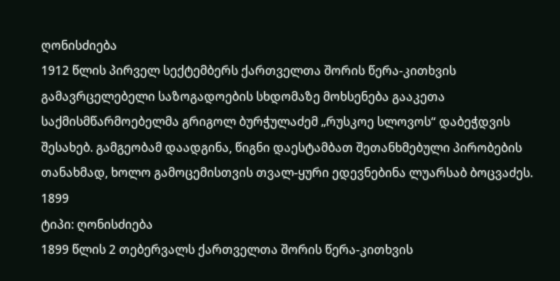ღონისძიება
1912 წლის პირველ სექტემბერს ქართველთა შორის წერა-კითხვის გამავრცელებელი საზოგადოების სხდომაზე მოხსენება გააკეთა საქმისმწარმოებელმა გრიგოლ ბურჭულაძემ „რუსკოე სლოვოს“ დაბეჭდვის შესახებ. გამგეობამ დაადგინა, წიგნი დაესტამბათ შეთანხმებული პირობების თანახმად, ხოლო გამოცემისთვის თვალ-ყური ედევნებინა ლუარსაბ ბოცვაძეს.
1899
ტიპი: ღონისძიება
1899 წლის 2 თებერვალს ქართველთა შორის წერა-კითხვის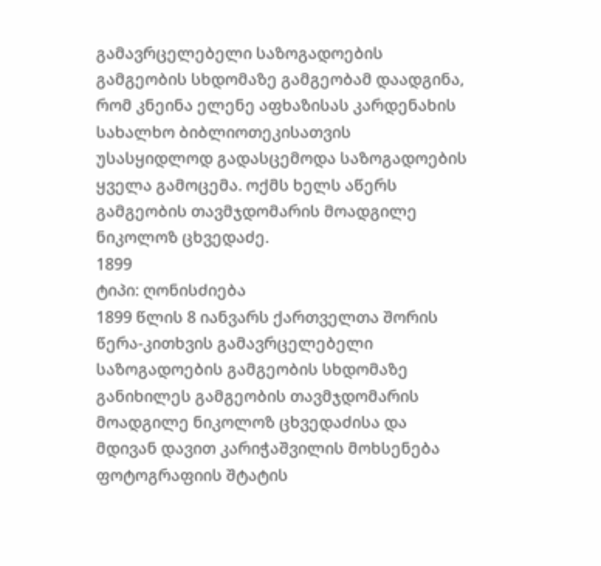გამავრცელებელი საზოგადოების გამგეობის სხდომაზე გამგეობამ დაადგინა, რომ კნეინა ელენე აფხაზისას კარდენახის სახალხო ბიბლიოთეკისათვის უსასყიდლოდ გადასცემოდა საზოგადოების ყველა გამოცემა. ოქმს ხელს აწერს გამგეობის თავმჯდომარის მოადგილე ნიკოლოზ ცხვედაძე.
1899
ტიპი: ღონისძიება
1899 წლის 8 იანვარს ქართველთა შორის წერა-კითხვის გამავრცელებელი საზოგადოების გამგეობის სხდომაზე განიხილეს გამგეობის თავმჯდომარის მოადგილე ნიკოლოზ ცხვედაძისა და მდივან დავით კარიჭაშვილის მოხსენება ფოტოგრაფიის შტატის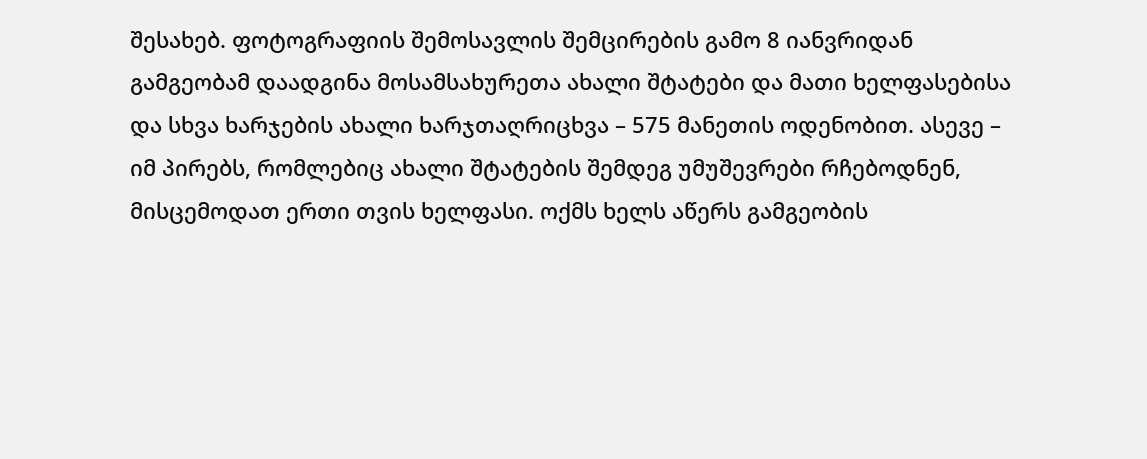შესახებ. ფოტოგრაფიის შემოსავლის შემცირების გამო 8 იანვრიდან გამგეობამ დაადგინა მოსამსახურეთა ახალი შტატები და მათი ხელფასებისა და სხვა ხარჯების ახალი ხარჯთაღრიცხვა – 575 მანეთის ოდენობით. ასევე – იმ პირებს, რომლებიც ახალი შტატების შემდეგ უმუშევრები რჩებოდნენ, მისცემოდათ ერთი თვის ხელფასი. ოქმს ხელს აწერს გამგეობის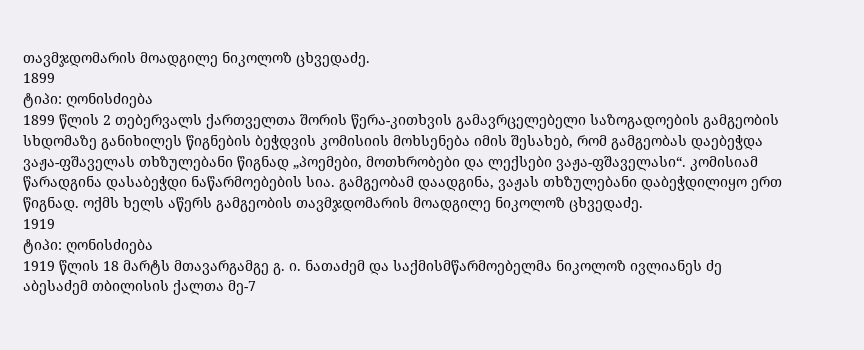თავმჯდომარის მოადგილე ნიკოლოზ ცხვედაძე.
1899
ტიპი: ღონისძიება
1899 წლის 2 თებერვალს ქართველთა შორის წერა-კითხვის გამავრცელებელი საზოგადოების გამგეობის სხდომაზე განიხილეს წიგნების ბეჭდვის კომისიის მოხსენება იმის შესახებ, რომ გამგეობას დაებეჭდა ვაჟა-ფშაველას თხზულებანი წიგნად „პოემები, მოთხრობები და ლექსები ვაჟა-ფშაველასი“. კომისიამ წარადგინა დასაბეჭდი ნაწარმოებების სია. გამგეობამ დაადგინა, ვაჟას თხზულებანი დაბეჭდილიყო ერთ წიგნად. ოქმს ხელს აწერს გამგეობის თავმჯდომარის მოადგილე ნიკოლოზ ცხვედაძე.
1919
ტიპი: ღონისძიება
1919 წლის 18 მარტს მთავარგამგე გ. ი. ნათაძემ და საქმისმწარმოებელმა ნიკოლოზ ივლიანეს ძე აბესაძემ თბილისის ქალთა მე-7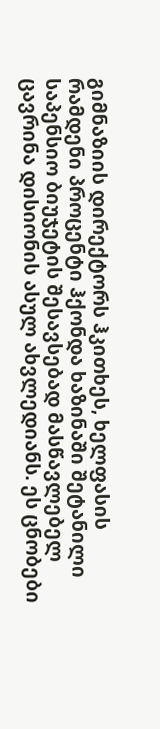გიმნაზიის დირექტორს ჰკითხეს, ხელფასის რამდენი პროცენტი ჰქონდა ხაზინაში შეტანილი საპენსიო ბიუჯეტის შესავსებად მასწავლებელ ცავრინა დისიონის ასულ ახვლედიანს. ეს ცნობები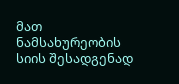მათ ნამსახურეობის სიის შესადგენად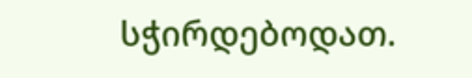სჭირდებოდათ.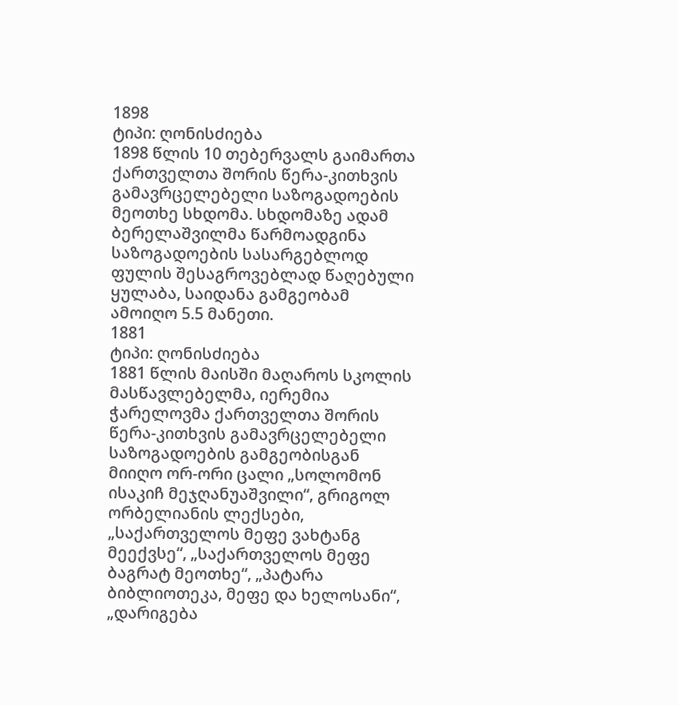1898
ტიპი: ღონისძიება
1898 წლის 10 თებერვალს გაიმართა ქართველთა შორის წერა-კითხვის გამავრცელებელი საზოგადოების მეოთხე სხდომა. სხდომაზე ადამ ბერელაშვილმა წარმოადგინა საზოგადოების სასარგებლოდ ფულის შესაგროვებლად წაღებული ყულაბა, საიდანა გამგეობამ ამოიღო 5.5 მანეთი.
1881
ტიპი: ღონისძიება
1881 წლის მაისში მაღაროს სკოლის მასწავლებელმა, იერემია ჭარელოვმა ქართველთა შორის წერა-კითხვის გამავრცელებელი საზოგადოების გამგეობისგან მიიღო ორ-ორი ცალი „სოლომონ ისაკიჩ მეჯღანუაშვილი“, გრიგოლ ორბელიანის ლექსები, „საქართველოს მეფე ვახტანგ მეექვსე“, „საქართველოს მეფე ბაგრატ მეოთხე“, „პატარა ბიბლიოთეკა, მეფე და ხელოსანი“, „დარიგება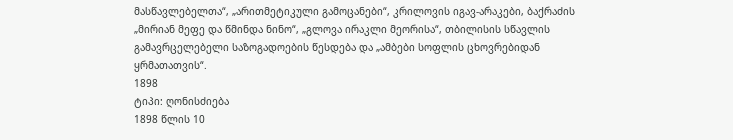მასწავლებელთა“, „არითმეტიკული გამოცანები“, კრილოვის იგავ-არაკები, ბაქრაძის „მირიან მეფე და წმინდა ნინო“, „გლოვა ირაკლი მეორისა“, თბილისის სწავლის გამავრცელებელი საზოგადოების წესდება და „ამბები სოფლის ცხოვრებიდან ყრმათათვის“.
1898
ტიპი: ღონისძიება
1898 წლის 10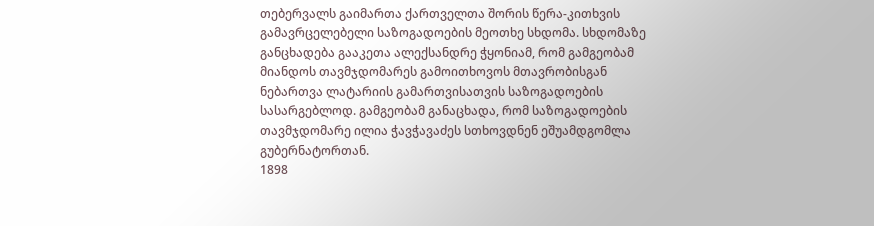თებერვალს გაიმართა ქართველთა შორის წერა-კითხვის გამავრცელებელი საზოგადოების მეოთხე სხდომა. სხდომაზე განცხადება გააკეთა ალექსანდრე ჭყონიამ, რომ გამგეობამ მიანდოს თავმჯდომარეს გამოითხოვოს მთავრობისგან ნებართვა ლატარიის გამართვისათვის საზოგადოების სასარგებლოდ. გამგეობამ განაცხადა, რომ საზოგადოების თავმჯდომარე ილია ჭავჭავაძეს სთხოვდნენ ეშუამდგომლა გუბერნატორთან.
1898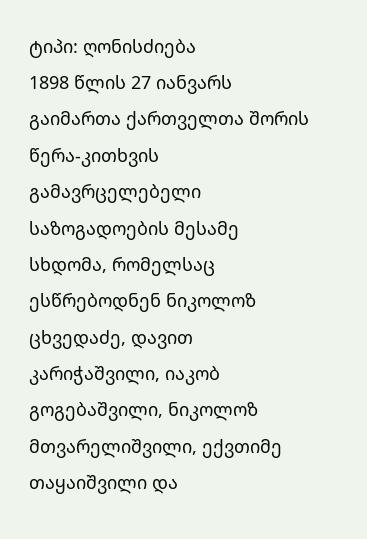ტიპი: ღონისძიება
1898 წლის 27 იანვარს გაიმართა ქართველთა შორის წერა-კითხვის გამავრცელებელი საზოგადოების მესამე სხდომა, რომელსაც ესწრებოდნენ ნიკოლოზ ცხვედაძე, დავით კარიჭაშვილი, იაკობ გოგებაშვილი, ნიკოლოზ მთვარელიშვილი, ექვთიმე თაყაიშვილი და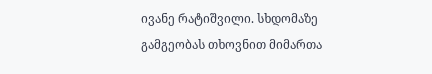ივანე რატიშვილი. სხდომაზე გამგეობას თხოვნით მიმართა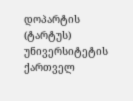დოპარტის (ტარტუს) უნივერსიტეტის ქართველ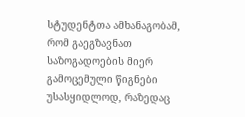სტუდენტთა ამხანაგობამ, რომ გაეგზავნათ საზოგადოების მიერ გამოცემული წიგნები უსასყიდლოდ, რაზედაც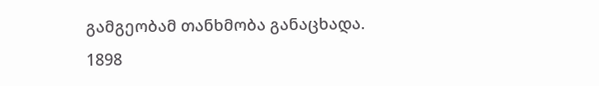გამგეობამ თანხმობა განაცხადა.
1898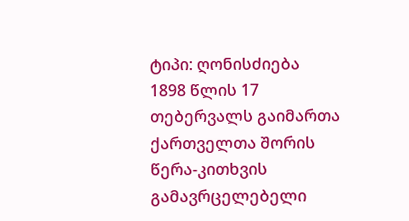ტიპი: ღონისძიება
1898 წლის 17 თებერვალს გაიმართა ქართველთა შორის წერა-კითხვის გამავრცელებელი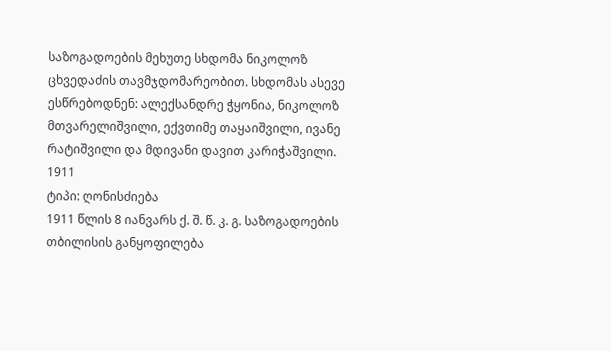საზოგადოების მეხუთე სხდომა ნიკოლოზ ცხვედაძის თავმჯდომარეობით. სხდომას ასევე ესწრებოდნენ: ალექსანდრე ჭყონია, ნიკოლოზ მთვარელიშვილი, ექვთიმე თაყაიშვილი, ივანე რატიშვილი და მდივანი დავით კარიჭაშვილი.
1911
ტიპი: ღონისძიება
1911 წლის 8 იანვარს ქ. შ. წ. კ. გ. საზოგადოების თბილისის განყოფილება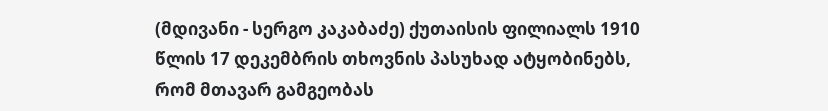(მდივანი - სერგო კაკაბაძე) ქუთაისის ფილიალს 1910 წლის 17 დეკემბრის თხოვნის პასუხად ატყობინებს, რომ მთავარ გამგეობას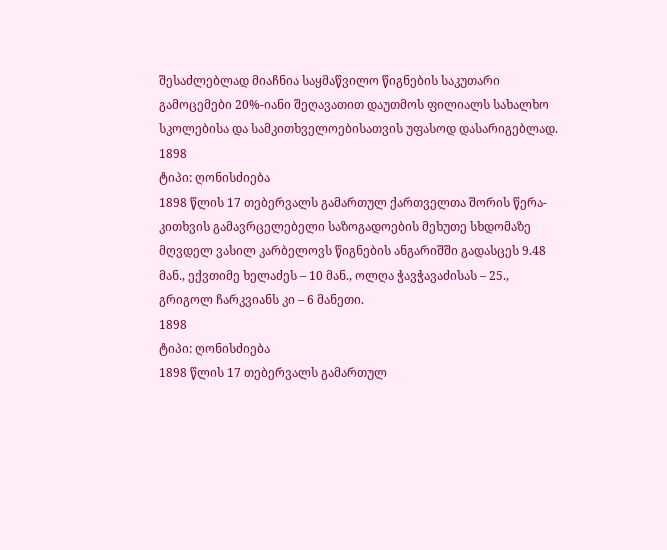შესაძლებლად მიაჩნია საყმაწვილო წიგნების საკუთარი გამოცემები 20%-იანი შეღავათით დაუთმოს ფილიალს სახალხო სკოლებისა და სამკითხველოებისათვის უფასოდ დასარიგებლად.
1898
ტიპი: ღონისძიება
1898 წლის 17 თებერვალს გამართულ ქართველთა შორის წერა-კითხვის გამავრცელებელი საზოგადოების მეხუთე სხდომაზე მღვდელ ვასილ კარბელოვს წიგნების ანგარიშში გადასცეს 9.48 მან., ექვთიმე ხელაძეს – 10 მან., ოლღა ჭავჭავაძისას – 25., გრიგოლ ჩარკვიანს კი – 6 მანეთი.
1898
ტიპი: ღონისძიება
1898 წლის 17 თებერვალს გამართულ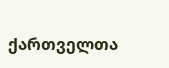ქართველთა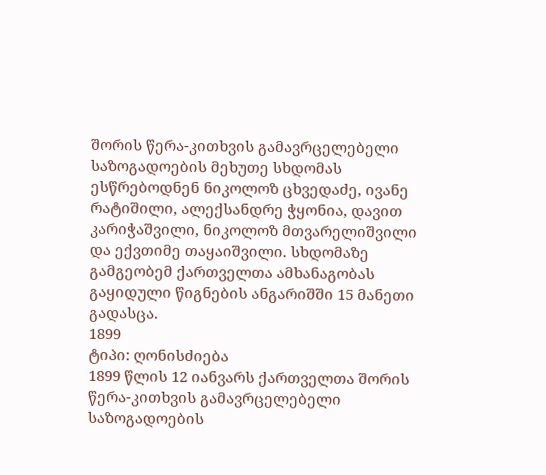შორის წერა-კითხვის გამავრცელებელი საზოგადოების მეხუთე სხდომას ესწრებოდნენ ნიკოლოზ ცხვედაძე, ივანე რატიშილი, ალექსანდრე ჭყონია, დავით კარიჭაშვილი, ნიკოლოზ მთვარელიშვილი და ექვთიმე თაყაიშვილი. სხდომაზე გამგეობემ ქართველთა ამხანაგობას გაყიდული წიგნების ანგარიშში 15 მანეთი გადასცა.
1899
ტიპი: ღონისძიება
1899 წლის 12 იანვარს ქართველთა შორის წერა-კითხვის გამავრცელებელი საზოგადოების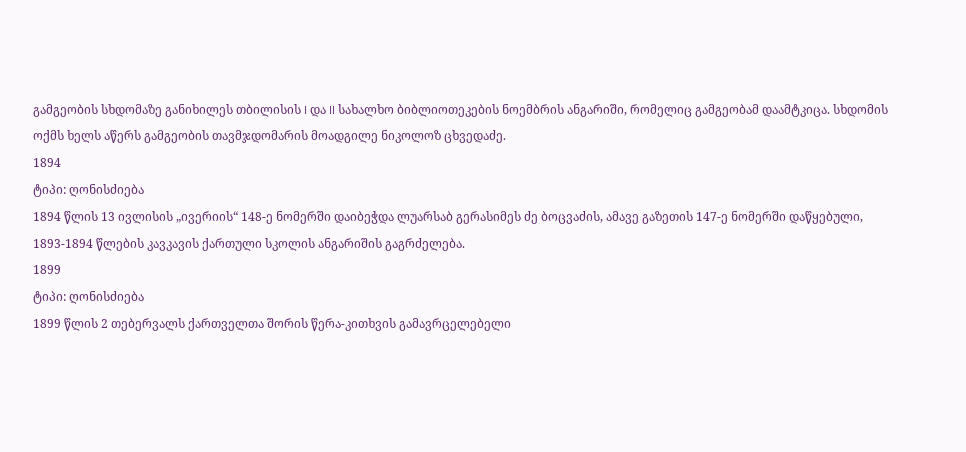გამგეობის სხდომაზე განიხილეს თბილისის I და II სახალხო ბიბლიოთეკების ნოემბრის ანგარიში, რომელიც გამგეობამ დაამტკიცა. სხდომის ოქმს ხელს აწერს გამგეობის თავმჯდომარის მოადგილე ნიკოლოზ ცხვედაძე.
1894
ტიპი: ღონისძიება
1894 წლის 13 ივლისის „ივერიის“ 148-ე ნომერში დაიბეჭდა ლუარსაბ გერასიმეს ძე ბოცვაძის, ამავე გაზეთის 147-ე ნომერში დაწყებული, 1893-1894 წლების კავკავის ქართული სკოლის ანგარიშის გაგრძელება.
1899
ტიპი: ღონისძიება
1899 წლის 2 თებერვალს ქართველთა შორის წერა-კითხვის გამავრცელებელი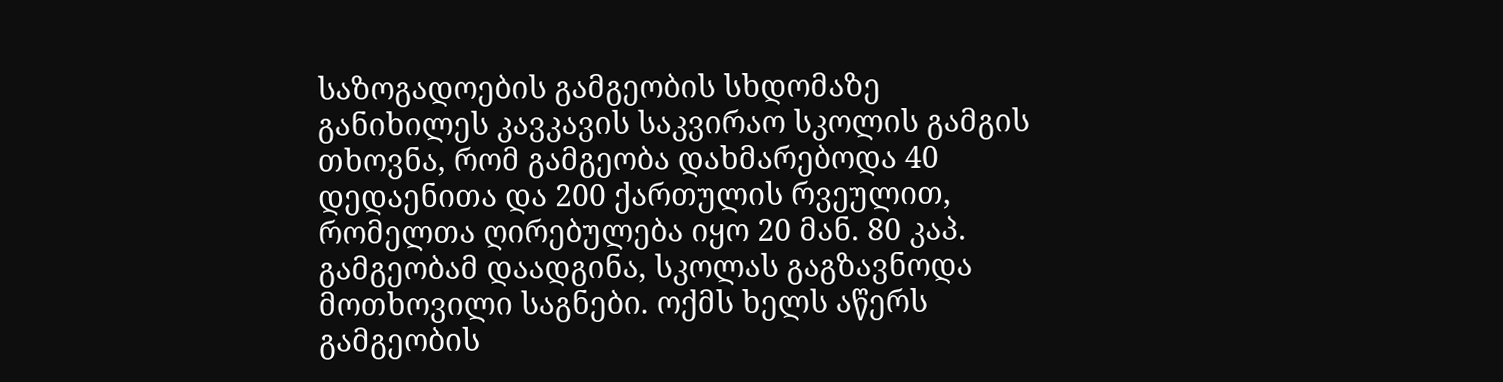საზოგადოების გამგეობის სხდომაზე განიხილეს კავკავის საკვირაო სკოლის გამგის თხოვნა, რომ გამგეობა დახმარებოდა 40 დედაენითა და 200 ქართულის რვეულით, რომელთა ღირებულება იყო 20 მან. 80 კაპ. გამგეობამ დაადგინა, სკოლას გაგზავნოდა მოთხოვილი საგნები. ოქმს ხელს აწერს გამგეობის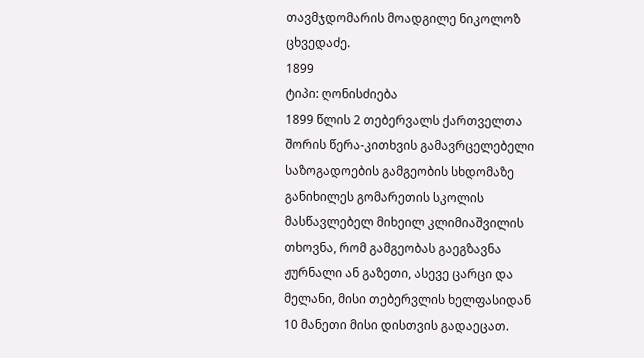თავმჯდომარის მოადგილე ნიკოლოზ ცხვედაძე.
1899
ტიპი: ღონისძიება
1899 წლის 2 თებერვალს ქართველთა შორის წერა-კითხვის გამავრცელებელი საზოგადოების გამგეობის სხდომაზე განიხილეს გომარეთის სკოლის მასწავლებელ მიხეილ კლიმიაშვილის თხოვნა, რომ გამგეობას გაეგზავნა ჟურნალი ან გაზეთი, ასევე ცარცი და მელანი, მისი თებერვლის ხელფასიდან 10 მანეთი მისი დისთვის გადაეცათ.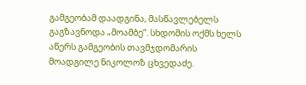გამგეობამ დაადგინა, მასწავლებელს გაგზავნოდა „მოამბე“. სხდომის ოქმს ხელს აწერს გამგეობის თავმჯდომარის მოადგილე ნიკოლოზ ცხვედაძე.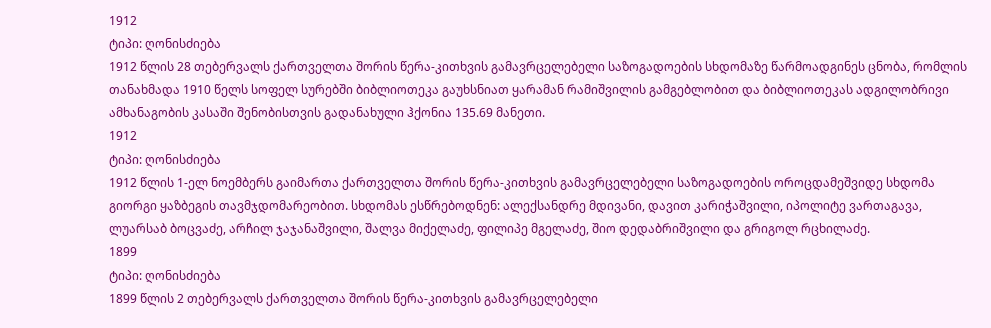1912
ტიპი: ღონისძიება
1912 წლის 28 თებერვალს ქართველთა შორის წერა-კითხვის გამავრცელებელი საზოგადოების სხდომაზე წარმოადგინეს ცნობა, რომლის თანახმადა 1910 წელს სოფელ სურებში ბიბლიოთეკა გაუხსნიათ ყარამან რამიშვილის გამგებლობით და ბიბლიოთეკას ადგილობრივი ამხანაგობის კასაში შენობისთვის გადანახული ჰქონია 135.69 მანეთი.
1912
ტიპი: ღონისძიება
1912 წლის 1-ელ ნოემბერს გაიმართა ქართველთა შორის წერა-კითხვის გამავრცელებელი საზოგადოების ოროცდამეშვიდე სხდომა გიორგი ყაზბეგის თავმჯდომარეობით. სხდომას ესწრებოდნენ: ალექსანდრე მდივანი, დავით კარიჭაშვილი, იპოლიტე ვართაგავა, ლუარსაბ ბოცვაძე, არჩილ ჯაჯანაშვილი, შალვა მიქელაძე, ფილიპე მგელაძე, შიო დედაბრიშვილი და გრიგოლ რცხილაძე.
1899
ტიპი: ღონისძიება
1899 წლის 2 თებერვალს ქართველთა შორის წერა-კითხვის გამავრცელებელი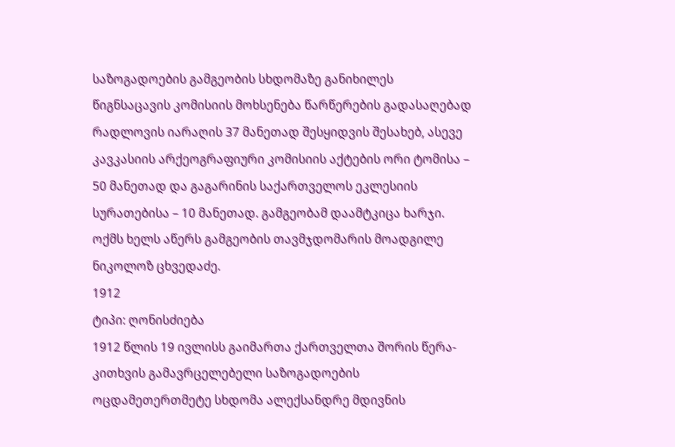საზოგადოების გამგეობის სხდომაზე განიხილეს წიგნსაცავის კომისიის მოხსენება წარწერების გადასაღებად რადლოვის იარაღის 37 მანეთად შესყიდვის შესახებ, ასევე კავკასიის არქეოგრაფიური კომისიის აქტების ორი ტომისა – 50 მანეთად და გაგარინის საქართველოს ეკლესიის სურათებისა – 10 მანეთად. გამგეობამ დაამტკიცა ხარჯი. ოქმს ხელს აწერს გამგეობის თავმჯდომარის მოადგილე ნიკოლოზ ცხვედაძე.
1912
ტიპი: ღონისძიება
1912 წლის 19 ივლისს გაიმართა ქართველთა შორის წერა-კითხვის გამავრცელებელი საზოგადოების ოცდამეთერთმეტე სხდომა ალექსანდრე მდივნის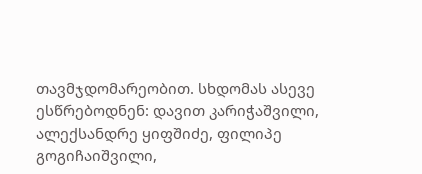თავმჯდომარეობით. სხდომას ასევე ესწრებოდნენ: დავით კარიჭაშვილი, ალექსანდრე ყიფშიძე, ფილიპე გოგიჩაიშვილი,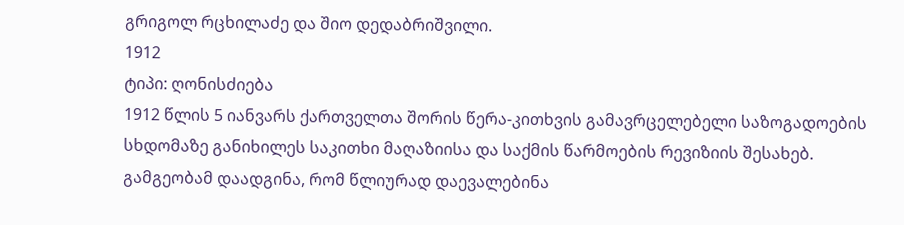გრიგოლ რცხილაძე და შიო დედაბრიშვილი.
1912
ტიპი: ღონისძიება
1912 წლის 5 იანვარს ქართველთა შორის წერა-კითხვის გამავრცელებელი საზოგადოების სხდომაზე განიხილეს საკითხი მაღაზიისა და საქმის წარმოების რევიზიის შესახებ. გამგეობამ დაადგინა, რომ წლიურად დაევალებინა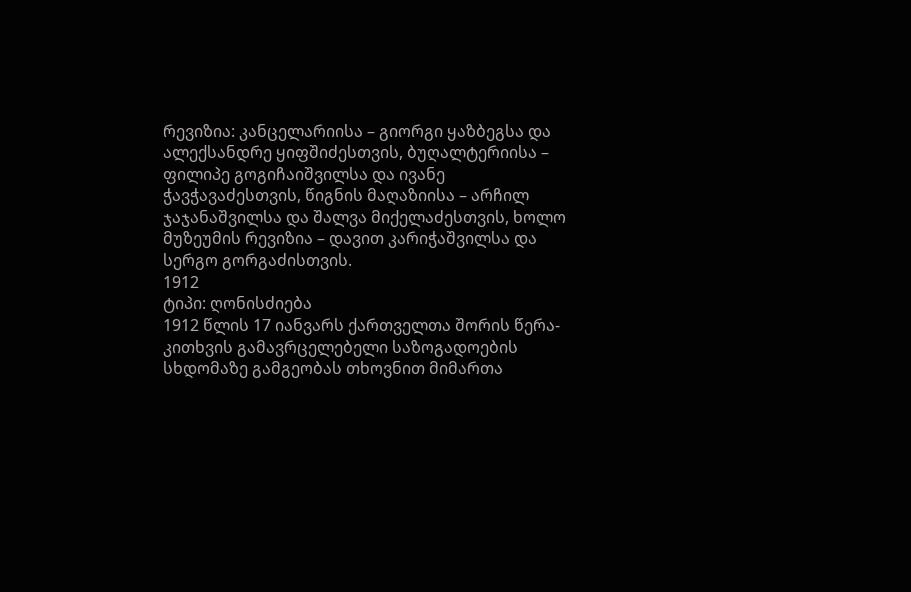რევიზია: კანცელარიისა – გიორგი ყაზბეგსა და ალექსანდრე ყიფშიძესთვის, ბუღალტერიისა – ფილიპე გოგიჩაიშვილსა და ივანე ჭავჭავაძესთვის, წიგნის მაღაზიისა – არჩილ ჯაჯანაშვილსა და შალვა მიქელაძესთვის, ხოლო მუზეუმის რევიზია – დავით კარიჭაშვილსა და სერგო გორგაძისთვის.
1912
ტიპი: ღონისძიება
1912 წლის 17 იანვარს ქართველთა შორის წერა-კითხვის გამავრცელებელი საზოგადოების სხდომაზე გამგეობას თხოვნით მიმართა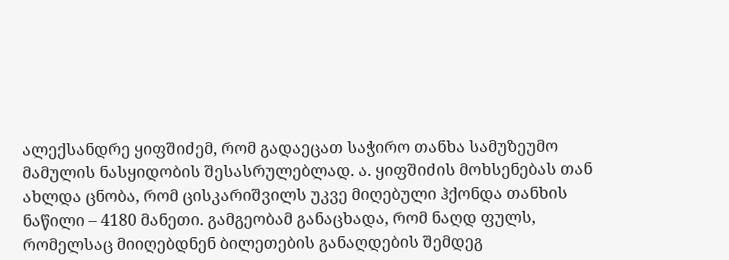ალექსანდრე ყიფშიძემ, რომ გადაეცათ საჭირო თანხა სამუზეუმო მამულის ნასყიდობის შესასრულებლად. ა. ყიფშიძის მოხსენებას თან ახლდა ცნობა, რომ ცისკარიშვილს უკვე მიღებული ჰქონდა თანხის ნაწილი – 4180 მანეთი. გამგეობამ განაცხადა, რომ ნაღდ ფულს, რომელსაც მიიღებდნენ ბილეთების განაღდების შემდეგ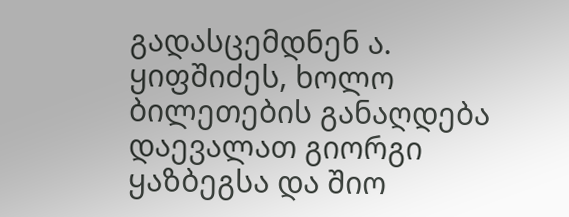გადასცემდნენ ა. ყიფშიძეს, ხოლო ბილეთების განაღდება დაევალათ გიორგი ყაზბეგსა და შიო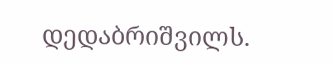დედაბრიშვილს.